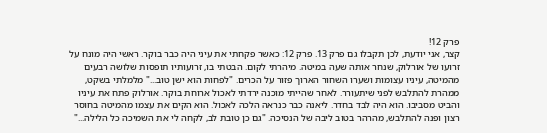פרק 12!
קצר, אני יודעת, לכן תקבלו גם פרק 13. פרק 12: כאשר פקחתי את עיני היה כבר בוקר. ראשי היה מונח על זרועו של אורלוק, שנחר אותה שעה במיטה. מיהרתי לקום. הבטתי בו, זרועותיו תופסות שלושה רבעים מהמיטה, עיניו עצומות ושערו השחור הארוך פזור על הכרים. "לפחות הוא ישן טוב..." מלמלתי בשקט, ממהרת להתלבש לפני שיתעורר. לאחר שהייתי מוכנה ירדתי לאכול ארוחת בוקר. אורלוק פתח את עיניו והביט מסביבו. הוא היה לבד בחדר. ליאנה כבר כנראה הלכה לאכול. הוא הקים את עצמו מהמיטה בחוסר רצון ופנה להתלבש, מהרהר בטוב ליבה של הנסיכה. "גם כן טובת לב, לקחה לי את השמיכה כל הלילה..."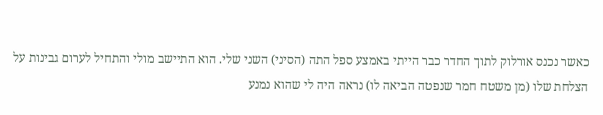כאשר נכנס אורלוק לתוך החדר כבר הייתי באמצע ספל התה (הסיני) השני שלי. הוא התיישב מולי והתחיל לערום גבינות על הצלחת שלו (מן משטח חמר שנפטה הביאה לו) נראה היה לי שהוא נמנע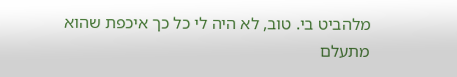מלהביט בי. טוב, לא היה לי כל כך איכפת שהוא מתעלם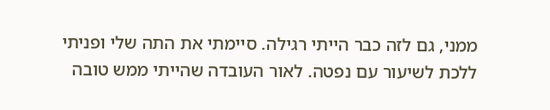ממני, גם לזה כבר הייתי רגילה. סיימתי את התה שלי ופניתי ללכת לשיעור עם נפטה. לאור העובדה שהייתי ממש טובה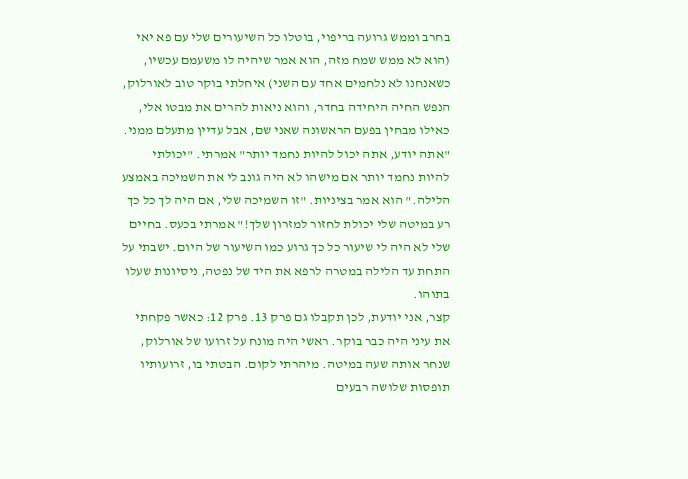בחרב וממש גרועה בריפוי, בוטלו כל השיעורים שלי עם פא יאי (הוא לא ממש שמח מזה, הוא אמר שיהיה לו משעמם עכשיו, כשאנחנו לא נלחמים אחד עם השני) איחלתי בוקר טוב לאורלוק, הנפש החיה היחידה בחדר, והוא ניאות להרים את מבטו אלי, כאילו מבחין בפעם הראשונה שאני שם, אבל עדיין מתעלם ממני. "אתה יודע, אתה יכול להיות נחמד יותר" אמרתי. "יכולתי להיות נחמד יותר אם מישהו לא היה גונב לי את השמיכה באמצע הלילה." הוא אמר בציניות. "זו השמיכה שלי, אם היה לך כל כך רע במיטה שלי יכולת לחזור למזרון שלך!" אמרתי בכעס. בחיים שלי לא היה לי שיעור כל כך גרוע כמו השיעור של היום. ישבתי על התחת עד הלילה במטרה לרפא את היד של נפטה, ניסיונות שעלו בתוהו.
קצר, אני יודעת, לכן תקבלו גם פרק 13. פרק 12: כאשר פקחתי את עיני היה כבר בוקר. ראשי היה מונח על זרועו של אורלוק, שנחר אותה שעה במיטה. מיהרתי לקום. הבטתי בו, זרועותיו תופסות שלושה רבעים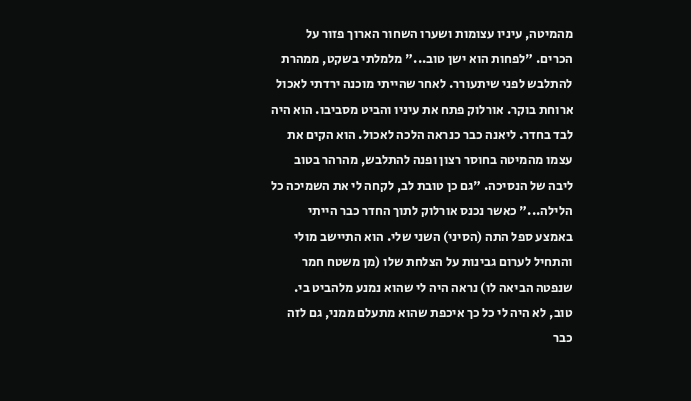מהמיטה, עיניו עצומות ושערו השחור הארוך פזור על הכרים. "לפחות הוא ישן טוב..." מלמלתי בשקט, ממהרת להתלבש לפני שיתעורר. לאחר שהייתי מוכנה ירדתי לאכול ארוחת בוקר. אורלוק פתח את עיניו והביט מסביבו. הוא היה לבד בחדר. ליאנה כבר כנראה הלכה לאכול. הוא הקים את עצמו מהמיטה בחוסר רצון ופנה להתלבש, מהרהר בטוב ליבה של הנסיכה. "גם כן טובת לב, לקחה לי את השמיכה כל הלילה..." כאשר נכנס אורלוק לתוך החדר כבר הייתי באמצע ספל התה (הסיני) השני שלי. הוא התיישב מולי והתחיל לערום גבינות על הצלחת שלו (מן משטח חמר שנפטה הביאה לו) נראה היה לי שהוא נמנע מלהביט בי. טוב, לא היה לי כל כך איכפת שהוא מתעלם ממני, גם לזה כבר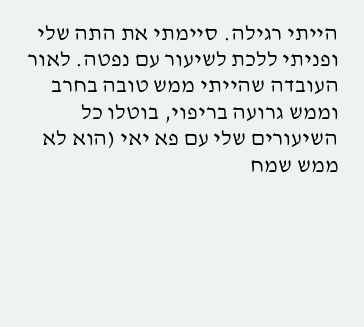הייתי רגילה. סיימתי את התה שלי ופניתי ללכת לשיעור עם נפטה. לאור העובדה שהייתי ממש טובה בחרב וממש גרועה בריפוי, בוטלו כל השיעורים שלי עם פא יאי (הוא לא ממש שמח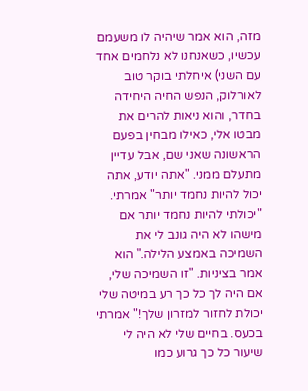מזה, הוא אמר שיהיה לו משעמם עכשיו, כשאנחנו לא נלחמים אחד עם השני) איחלתי בוקר טוב לאורלוק, הנפש החיה היחידה בחדר, והוא ניאות להרים את מבטו אלי, כאילו מבחין בפעם הראשונה שאני שם, אבל עדיין מתעלם ממני. "אתה יודע, אתה יכול להיות נחמד יותר" אמרתי. "יכולתי להיות נחמד יותר אם מישהו לא היה גונב לי את השמיכה באמצע הלילה." הוא אמר בציניות. "זו השמיכה שלי, אם היה לך כל כך רע במיטה שלי יכולת לחזור למזרון שלך!" אמרתי בכעס. בחיים שלי לא היה לי שיעור כל כך גרוע כמו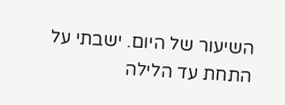השיעור של היום. ישבתי על התחת עד הלילה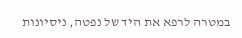במטרה לרפא את היד של נפטה, ניסיונות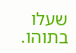שעלו בתוהו.